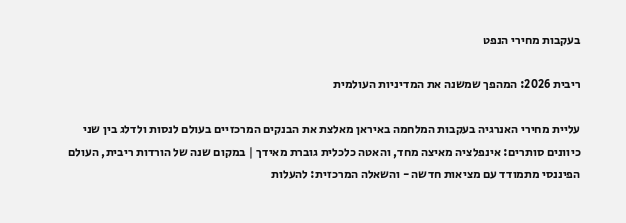בעקבות מחירי הנפט

ריבית 2026: המהפך שמשנה את המדיניות העולמית

עליית מחירי האנרגיה בעקבות המלחמה באיראן מאלצת את הבנקים המרכזיים בעולם לנסות ולדלג בין שני כיוונים סותרים: אינפלציה מאיצה מחד, והאטה כלכלית גוברת מאידך | במקום שנה של הורדות ריבית, העולם הפיננסי מתמודד עם מציאות חדשה - והשאלה המרכזית: להעלות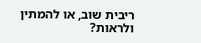ריבית שוב, או להמתין ולראות?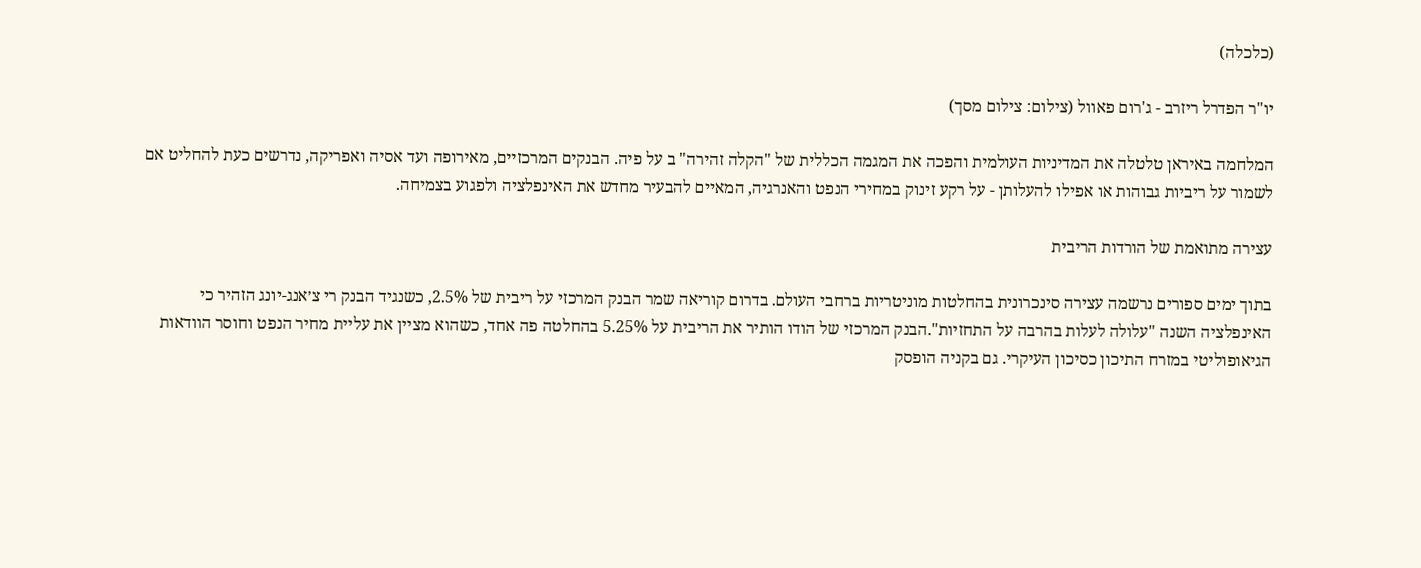(כלכלה)

יו"ר הפדרל ריזרב - ג'רום פאוול (צילום: צילום מסך)

המלחמה באיראן טלטלה את המדיניות העולמית והפכה את המגמה הכללית של "הקלה זהירה" ב על פיה. הבנקים המרכזיים, מאירופה ועד אסיה ואפריקה, נדרשים כעת להחליט אם לשמור על ריביות גבוהות או אפילו להעלותן - על רקע זינוק במחירי הנפט והאנרגיה, המאיים להבעיר מחדש את האינפלציה ולפגוע בצמיחה.

עצירה מתואמת של הורדות הריבית

בתוך ימים ספורים נרשמה עצירה סינכרונית בהחלטות מוניטריות ברחבי העולם. בדרום קוריאה שמר הבנק המרכזי על ריבית של 2.5%, כשנגיד הבנק רי צ׳אנג-יונג הזהיר כי האינפלציה השנה "עלולה לעלות בהרבה על התחזיות".הבנק המרכזי של הודו הותיר את הריבית על 5.25% בהחלטה פה אחד, כשהוא מציין את עליית מחיר הנפט וחוסר הוודאות הגיאופוליטי במזרח התיכון כסיכון העיקרי. גם בקניה הופסק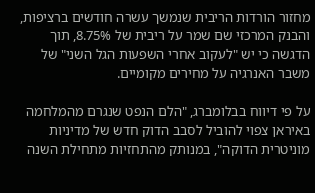מחזור הורדות הריבית שנמשך עשרה חודשים ברציפות, והבנק המרכזי שם שמר על ריבית של 8.75%, תוך הדגשה כי יש "לעקוב אחרי השפעות הגל השני" של משבר האנרגיה על מחירים מקומיים.

על פי דיווח בבלומברג, "הלם הנפט שנגרם מהמלחמה באיראן צפוי להוביל לסבב הדוק חדש של מדיניות מוניטרית הדוקה", במנותק מהתחזיות מתחילת השנה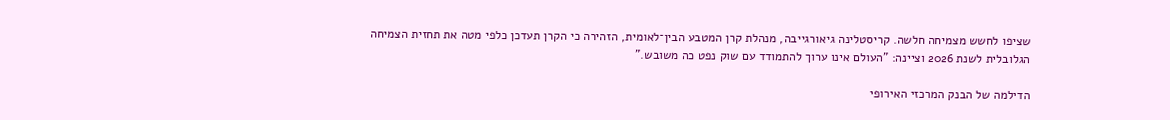שציפו לחשש מצמיחה חלשה. קריסטלינה גיאורגייבה, מנהלת קרן המטבע הבין־לאומית, הזהירה כי הקרן תעדכן כלפי מטה את תחזית הצמיחה הגלובלית לשנת 2026 וציינה: "העולם אינו ערוך להתמודד עם שוק נפט כה משובש."

הדילמה של הבנק המרכזי האירופי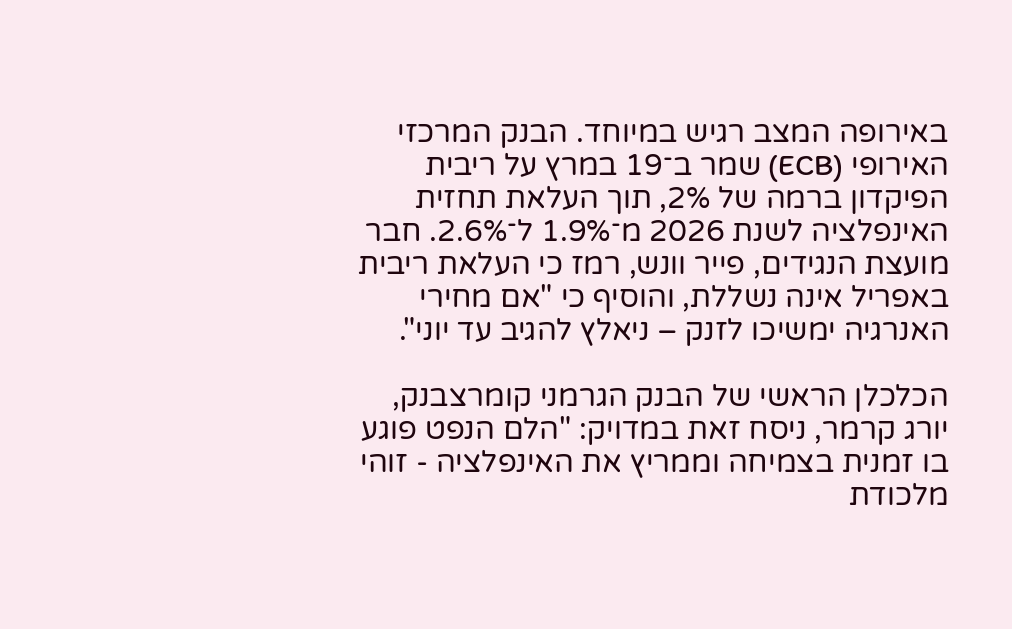באירופה המצב רגיש במיוחד. הבנק המרכזי האירופי (ECB) שמר ב־19 במרץ על ריבית הפיקדון ברמה של 2%, תוך העלאת תחזית האינפלציה לשנת 2026 מ־1.9% ל־2.6%. חבר מועצת הנגידים, פייר וונש, רמז כי העלאת ריבית באפריל אינה נשללת, והוסיף כי "אם מחירי האנרגיה ימשיכו לזנק – ניאלץ להגיב עד יוני".

הכלכלן הראשי של הבנק הגרמני קומרצבנק, יורג קרמר, ניסח זאת במדויק: "הלם הנפט פוגע בו זמנית בצמיחה וממריץ את האינפלציה - זוהי מלכודת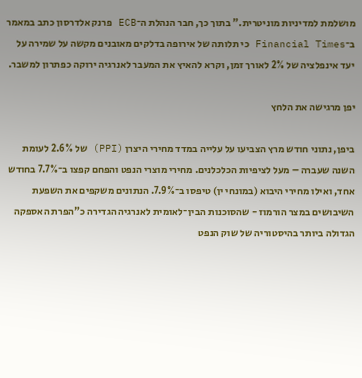מושלמת למדיניות מוניטרית." בתוך כך, חבר הנהלת ה־ECB פרנק אלדרסון כתב במאמר ב־Financial Times כי תלותה של אירופה בדלקים מאובנים מקשה על שמירה על יעד אינפלציה של 2% לאורך זמן, וקרא להאיץ את המעבר לאנרגיה ירוקה כפתרון למשבר.

יפן מרגישה את הלחץ

ביפן, נתוני חודש מרץ הצביעו על עלייה במדד מחירי היצרן (PPI) של 2.6% לעומת השנה שעברה – מעל לציפיות הכלכלנים. מחירי מוצרי הנפט והפחם קפצו ב־7.7% בחודש אחד, ואילו מחירי היבוא (במונחי ין) טיפסו ב־7.9%. הנתונים משקפים את השפעת השיבושים במצר הורמוז - שהסוכנות הבין־לאומית לאנרגיה הגדירה כ"הפרת האספקה הגדולה ביותר בהיסטוריה של שוק הנפט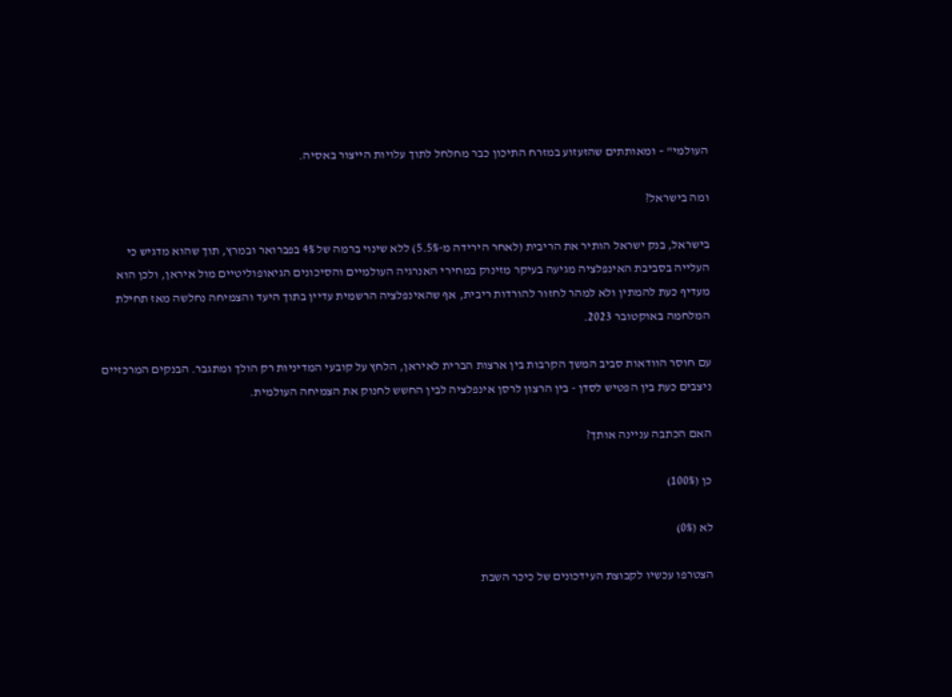העולמי" – ומאותתים שהזעזוע במזרח התיכון כבר מחלחל לתוך עלויות הייצור באסיה.

ומה בישראל?

בישראל, בנק ישראל הותיר את הריבית (לאחר הירידה מ-5.5%) ללא שינוי ברמה של 4% בפברואר ובמרץ, תוך שהוא מדגיש כי העלייה בסביבת האינפלציה מגיעה בעיקר מזינוק במחירי האנרגיה העולמיים והסיכונים הגיאופוליטיים מול איראן, ולכן הוא מעדיף כעת להמתין ולא למהר לחזור להורדות ריבית, אף שהאינפלציה הרשמית עדיין בתוך היעד והצמיחה נחלשה מאז תחילת המלחמה באוקטובר 2023.

עם חוסר הוודאות סביב המשך הקרבות בין ארצות הברית לאיראן, הלחץ על קובעי המדיניות רק הולך ומתגבר. הבנקים המרכזיים ניצבים כעת בין הפטיש לסדן - בין הרצון לרסן אינפלציה לבין החשש לחנוק את הצמיחה העולמית.

האם הכתבה עניינה אותך?

כן (100%)

לא (0%)

הצטרפו עכשיו לקבוצת העידכונים של כיכר השבת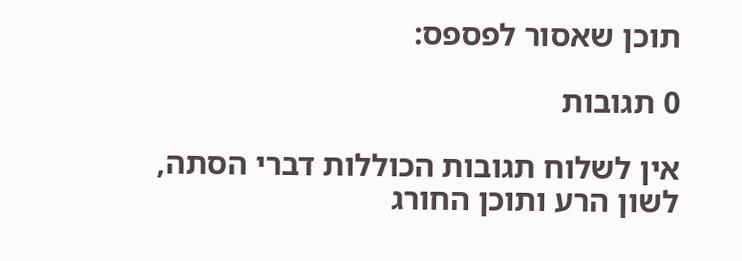תוכן שאסור לפספס:

0 תגובות

אין לשלוח תגובות הכוללות דברי הסתה, לשון הרע ותוכן החורג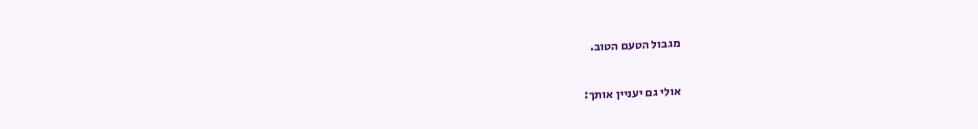מגבול הטעם הטוב.

אולי גם יעניין אותך: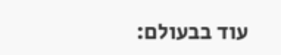עוד בבעולם: